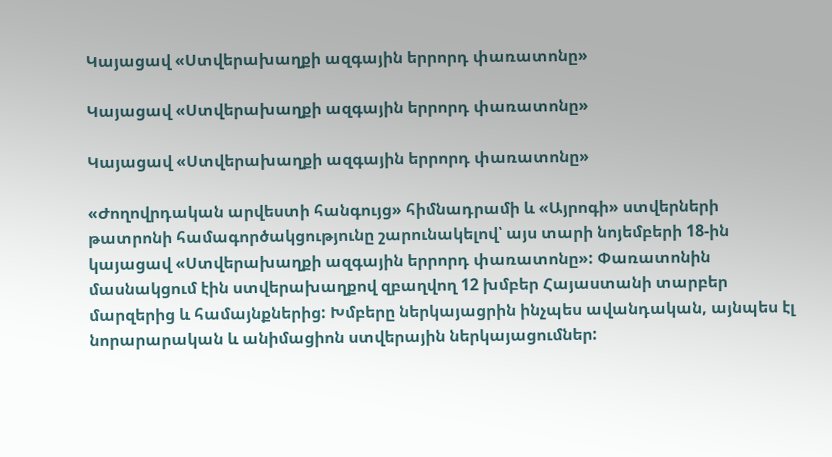Կայացավ «Ստվերախաղքի ազգային երրորդ փառատոնը»

Կայացավ «Ստվերախաղքի ազգային երրորդ փառատոնը»

Կայացավ «Ստվերախաղքի ազգային երրորդ փառատոնը»

«Ժողովրդական արվեստի հանգույց» հիմնադրամի և «Այրոգի» ստվերների թատրոնի համագործակցությունը շարունակելով՝ այս տարի նոյեմբերի 18-ին կայացավ «Ստվերախաղքի ազգային երրորդ փառատոնը»: Փառատոնին մասնակցում էին ստվերախաղքով զբաղվող 12 խմբեր Հայաստանի տարբեր մարզերից և համայնքներից: Խմբերը ներկայացրին ինչպես ավանդական, այնպես էլ նորարարական և անիմացիոն ստվերային ներկայացումներ: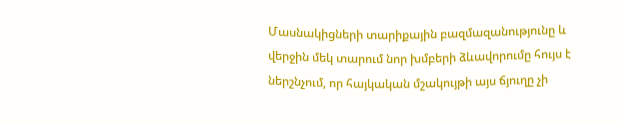Մասնակիցների տարիքային բազմազանությունը և վերջին մեկ տարում նոր խմբերի ձևավորումը հույս է ներշնչում, որ հայկական մշակույթի այս ճյուղը չի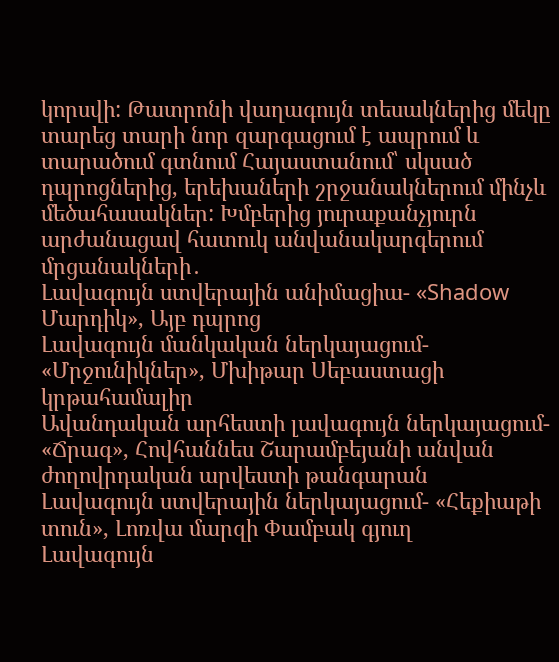կորսվի: Թատրոնի վաղագույն տեսակներից մեկը տարեց տարի նոր զարգացում է ապրում և տարածում գտնում Հայաստանում՝ սկսած դպրոցներից, երեխաների շրջանակներում մինչև մեծահասակներ: Խմբերից յուրաքանչյուրն արժանացավ հատուկ անվանակարգերում մրցանակների․
Լավագույն ստվերային անիմացիա- «Shadow Մարդիկ», Այբ դպրոց
Լավագույն մանկական ներկայացում- «Մրջունիկներ», Մխիթար Սեբաստացի կրթահամալիր
Ավանդական արհեստի լավագույն ներկայացում- «Ճրագ», Հովհաննես Շարամբեյանի անվան ժողովրդական արվեստի թանգարան
Լավագույն ստվերային ներկայացում- «Հեքիաթի տուն», Լոռվա մարզի Փամբակ գյուղ
Լավագույն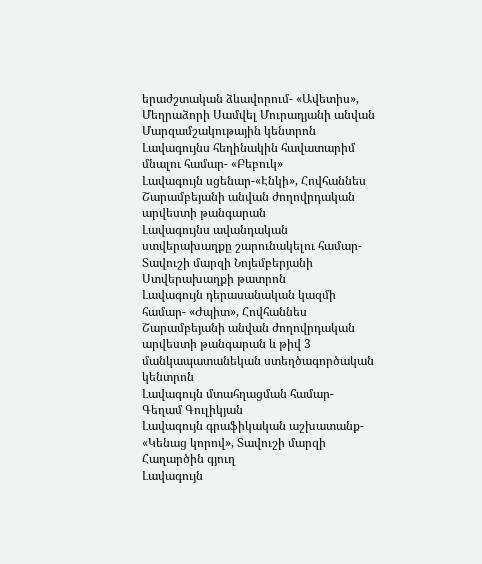երաժշտական ձևավորում- «Ավետիս», Մեղրաձորի Սամվել Մուրադյանի անվան Մարզամշակութային կենտրոն
Լավագույնս հեղինակին հավատարիմ մնալու համար- «Բեբուկ»
Լավագույն սցենար-«Էնկի», Հովհաննես Շարամբեյանի անվան ժողովրդական արվեստի թանգարան
Լավագույնս ավանդական ստվերախաղքը շարունակելու համար- Տավուշի մարզի Նոյեմբերյանի Ստվերախաղքի թատրոն
Լավագույն դերասանական կազմի համար- «Ժպիտ», Հովհաննես Շարամբեյանի անվան ժողովրդական արվեստի թանգարան և թիվ 3 մանկապատանեկան ստեղծագործական կենտրոն
Լավագույն մտահղացման համար- Գեղամ Գուլիկյան
Լավագույն գրաֆիկական աշխատանք- «Կենաց կորով», Տավուշի մարզի Հաղարծին գյուղ
Լավագույն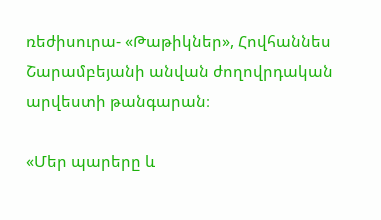ռեժիսուրա- «Թաթիկներ», Հովհաննես Շարամբեյանի անվան ժողովրդական արվեստի թանգարան։

«Մեր պարերը և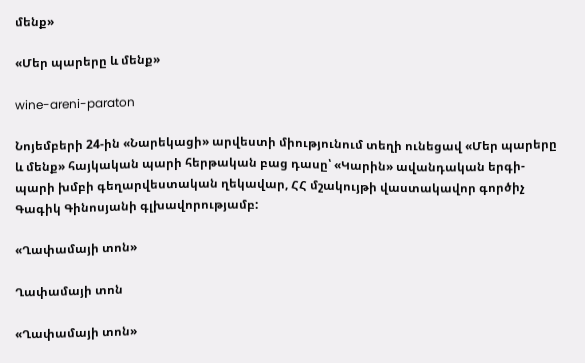մենք»

«Մեր պարերը և մենք»

wine-areni-paraton

Նոյեմբերի 24-ին «Նարեկացի» արվեստի միությունում տեղի ունեցավ «Մեր պարերը և մենք» հայկական պարի հերթական բաց դասը՝ «Կարին» ավանդական երգի-պարի խմբի գեղարվեստական ղեկավար, ՀՀ մշակույթի վաստակավոր գործիչ Գագիկ Գինոսյանի գլխավորությամբ:

«Ղափամայի տոն»

Ղափամայի տոն

«Ղափամայի տոն»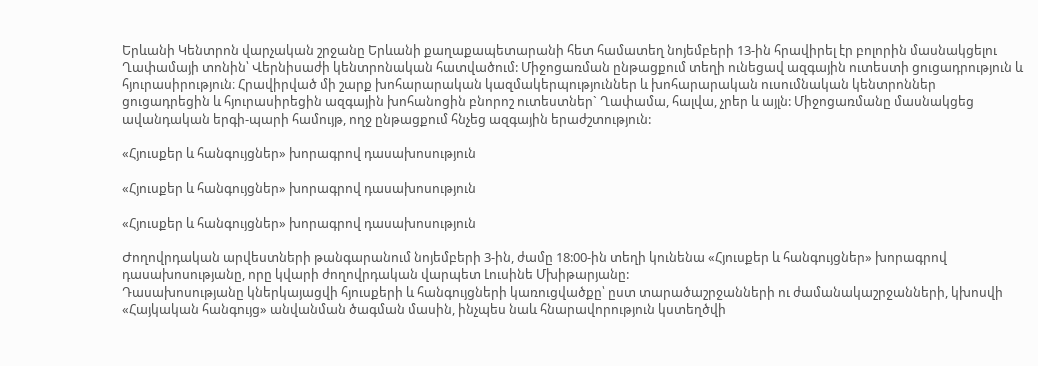Երևանի Կենտրոն վարչական շրջանը Երևանի քաղաքապետարանի հետ համատեղ նոյեմբերի 13-ին հրավիրել էր բոլորին մասնակցելու Ղափամայի տոնին՝ Վերնիսաժի կենտրոնական հատվածում: Միջոցառման ընթացքում տեղի ունեցավ ազգային ուտեստի ցուցադրություն և հյուրասիրություն։ Հրավիրված մի շարք խոհարարական կազմակերպություններ և խոհարարական ուսումնական կենտրոններ ցուցադրեցին և հյուրասիրեցին ազգային խոհանոցին բնորոշ ուտեստներ` Ղափամա, հալվա, չրեր և այլն: Միջոցառմանը մասնակցեց ավանդական երգի-պարի համույթ, ողջ ընթացքում հնչեց ազգային երաժշտություն:

«Հյուսքեր և հանգույցներ» խորագրով դասախոսություն

«Հյուսքեր և հանգույցներ» խորագրով դասախոսություն

«Հյուսքեր և հանգույցներ» խորագրով դասախոսություն

Ժողովրդական արվեստների թանգարանում նոյեմբերի 3-ին, ժամը 18:00-ին տեղի կունենա «Հյուսքեր և հանգույցներ» խորագրով դասախոսությանը, որը կվարի ժողովրդական վարպետ Լուսինե Մխիթարյանը:
Դասախոսությանը կներկայացվի հյուսքերի և հանգույցների կառուցվածքը՝ ըստ տարածաշրջանների ու ժամանակաշրջանների, կխոսվի «Հայկական հանգույց» անվանման ծագման մասին, ինչպես նաև հնարավորություն կստեղծվի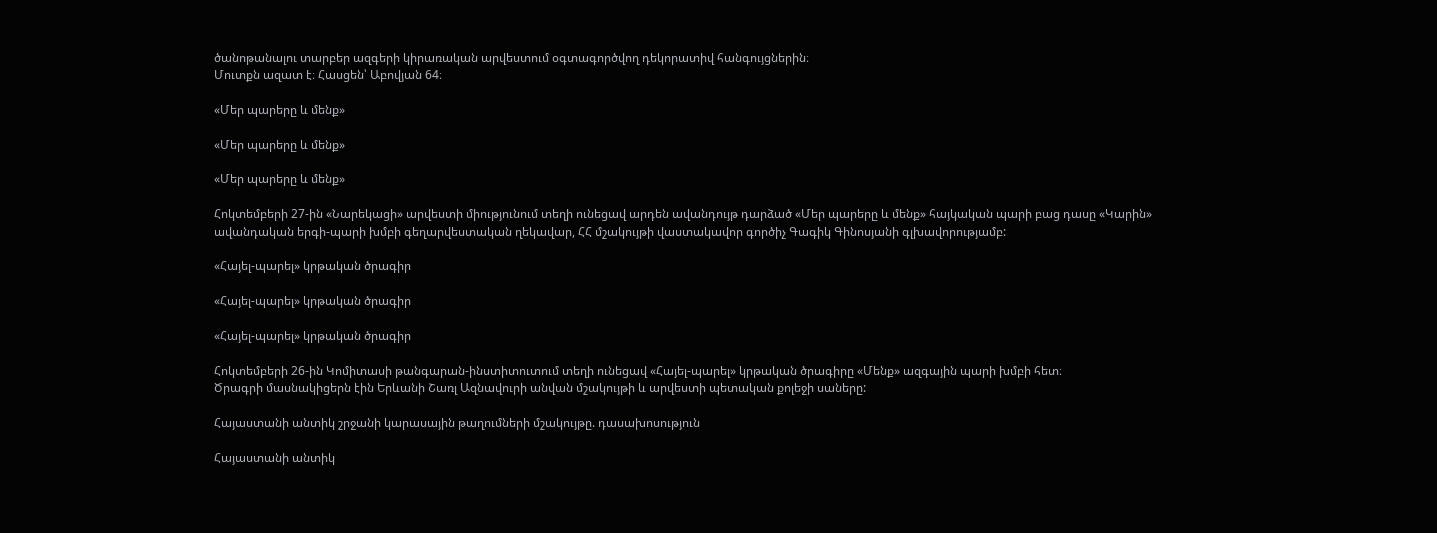ծանոթանալու տարբեր ազգերի կիրառական արվեստում օգտագործվող դեկորատիվ հանգույցներին։
Մուտքն ազատ է։ Հասցեն՝ Աբովյան 64։

«Մեր պարերը և մենք»

«Մեր պարերը և մենք»

«Մեր պարերը և մենք»

Հոկտեմբերի 27-ին «Նարեկացի» արվեստի միությունում տեղի ունեցավ արդեն ավանդույթ դարձած «Մեր պարերը և մենք» հայկական պարի բաց դասը «Կարին» ավանդական երգի-պարի խմբի գեղարվեստական ղեկավար, ՀՀ մշակույթի վաստակավոր գործիչ Գագիկ Գինոսյանի գլխավորությամբ:

«Հայել-պարել» կրթական ծրագիր

«Հայել-պարել» կրթական ծրագիր

«Հայել-պարել» կրթական ծրագիր

Հոկտեմբերի 26-ին Կոմիտասի թանգարան-ինստիտուտում տեղի ունեցավ «Հայել-պարել» կրթական ծրագիրը «Մենք» ազգային պարի խմբի հետ։
Ծրագրի մասնակիցերն էին Երևանի Շառլ Ազնավուրի անվան մշակույթի և արվեստի պետական քոլեջի սաները:

Հայաստանի անտիկ շրջանի կարասային թաղումների մշակույթը. դասախոսություն

Հայաստանի անտիկ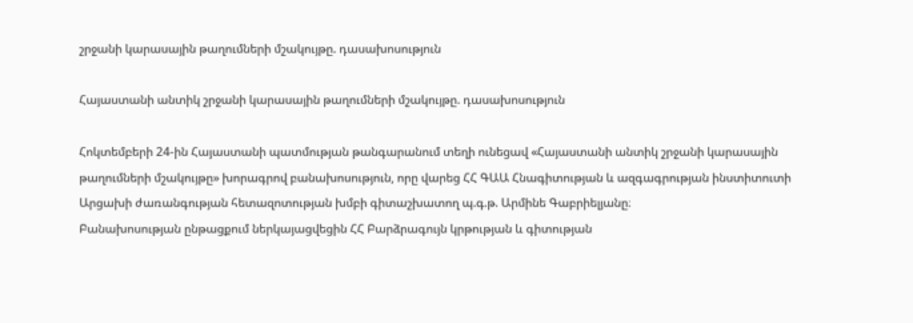շրջանի կարասային թաղումների մշակույթը. դասախոսություն

Հայաստանի անտիկ շրջանի կարասային թաղումների մշակույթը. դասախոսություն

Հոկտեմբերի 24-ին Հայաստանի պատմության թանգարանում տեղի ունեցավ «Հայաստանի անտիկ շրջանի կարասային թաղումների մշակույթը» խորագրով բանախոսություն, որը վարեց ՀՀ ԳԱԱ Հնագիտության և ազգագրության ինստիտուտի Արցախի ժառանգության հետազոտության խմբի գիտաշխատող պ.գ.թ. Արմինե Գաբրիելյանը։
Բանախոսության ընթացքում ներկայացվեցին ՀՀ Բարձրագույն կրթության և գիտության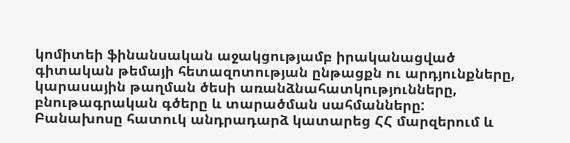կոմիտեի ֆինանսական աջակցությամբ իրականացված գիտական թեմայի հետազոտության ընթացքն ու արդյունքները, կարասային թաղման ծեսի առանձնահատկությունները, բնութագրական գծերը և տարածման սահմանները:
Բանախոսը հատուկ անդրադարձ կատարեց ՀՀ մարզերում և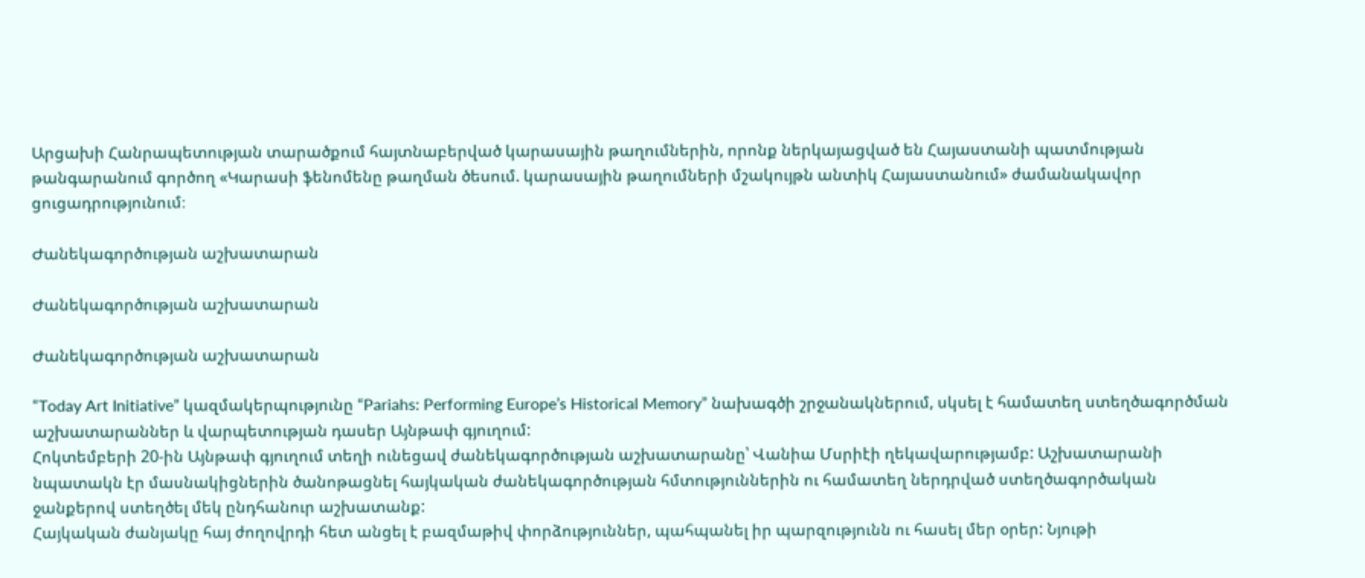Արցախի Հանրապետության տարածքում հայտնաբերված կարասային թաղումներին, որոնք ներկայացված են Հայաստանի պատմության թանգարանում գործող «Կարասի ֆենոմենը թաղման ծեսում. կարասային թաղումների մշակույթն անտիկ Հայաստանում» ժամանակավոր ցուցադրությունում։

Ժանեկագործության աշխատարան

Ժանեկագործության աշխատարան

Ժանեկագործության աշխատարան

“Today Art Initiative” կազմակերպությունը “Pariahs: Performing Europe’s Historical Memory” նախագծի շրջանակներում, սկսել է համատեղ ստեղծագործման աշխատարաններ և վարպետության դասեր Այնթափ գյուղում:
Հոկտեմբերի 20-ին Այնթափ գյուղում տեղի ունեցավ ժանեկագործության աշխատարանը՝ Վանիա Մսրիէի ղեկավարությամբ: Աշխատարանի նպատակն էր մասնակիցներին ծանոթացնել հայկական ժանեկագործության հմտություններին ու համատեղ ներդրված ստեղծագործական ջանքերով ստեղծել մեկ ընդհանուր աշխատանք:
Հայկական ժանյակը հայ ժողովրդի հետ անցել է բազմաթիվ փորձություններ, պահպանել իր պարզությունն ու հասել մեր օրեր: Նյութի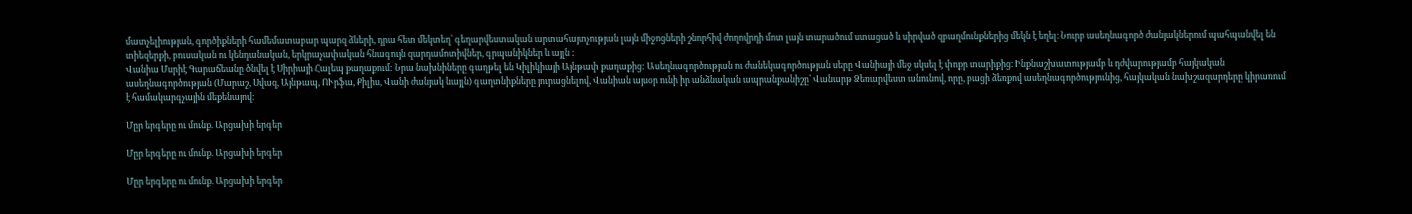մատչելիության, գործիքների համեմատաբար պարզ ձևերի, դրա հետ մեկտեղ՝ գեղարվեստական արտահայտչության լայն միջոցների շնորհիվ ժողովրդի մոտ լայն տարածում ստացած և սիրված զբաղմունքներից մեկն է եղել։ Նուրբ ասեղնագործ ժանյակներում պահպանվել են տիեզերքի, բուսական ու կենդանական, երկրաչափական հնագույն զարդամոտիվներ, գրպանիկներ և այլն :
Վանիա Մսրիէ Գարաճեանը ծնվել է Սիրիայի Հալեպ քաղաքում: Նրա նախնիները գաղթել են Կիլիկիայի Այնթափ քաղաքից: Ասեղնագործության ու ժանեկագործության սերը Վանիայի մեջ սկսել է փոքր տարիքից։ Ինքնաշխատությամբ և դժվարությամբ հայկական ասեղնագործության (Մարաշ, Սվազ, Այնթապ, ՈՒրֆա, Քիլիս, Վանի ժանյակ ևայլն) գաղտնիքները յուրացնելով, Վանիան այսօր ունի իր անձնական ապրանքանիշը՝ Վանարթ Ձեռարվեստ անունով, որը, բացի ձեռքով ասեղնագործությունից, հայկական նախշազարդերը կիրառում է համակարգչային մեքենայով։

Մըր երգերը ու մունք. Արցախի երգեր

Մըր երգերը ու մունք. Արցախի երգեր

Մըր երգերը ու մունք. Արցախի երգեր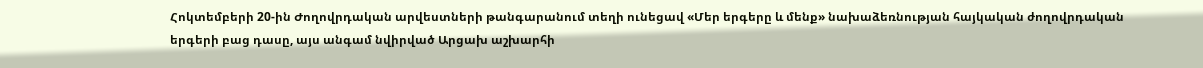Հոկտեմբերի 20-ին Ժողովրդական արվեստների թանգարանում տեղի ունեցավ «Մեր երգերը և մենք» նախաձեռնության հայկական ժողովրդական երգերի բաց դասը, այս անգամ նվիրված Արցախ աշխարհի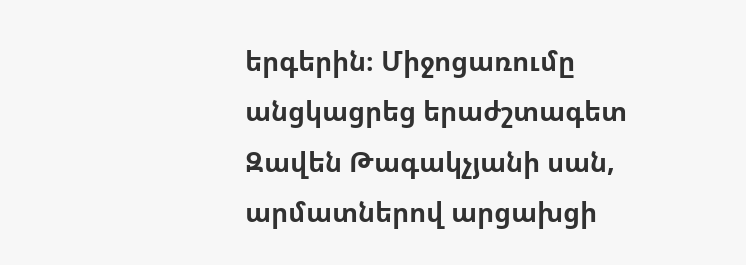երգերին։ Միջոցառումը անցկացրեց երաժշտագետ Զավեն Թագակչյանի սան, արմատներով արցախցի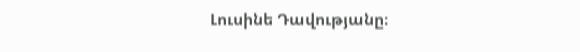Լուսինե Դավությանը։